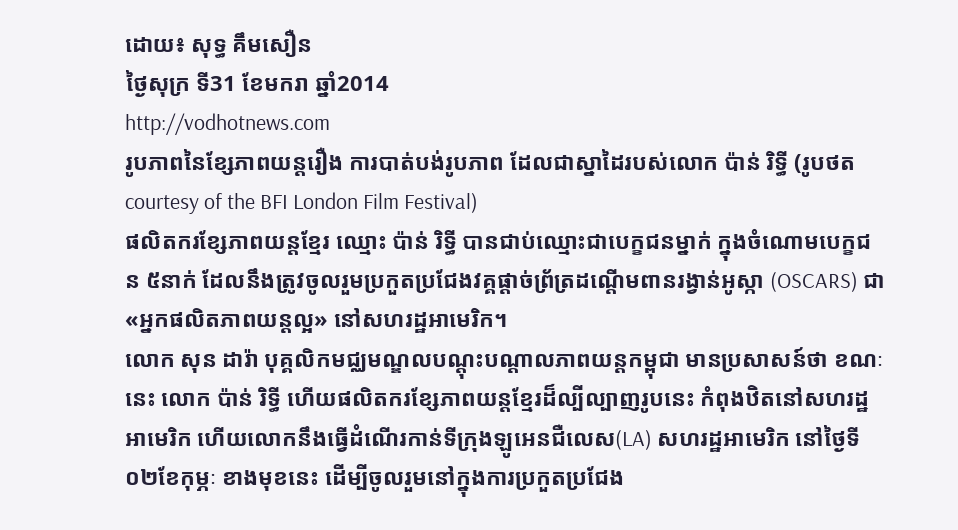ដោយ៖ សុទ្ធ គឹមសឿន
ថ្ងៃសុក្រ ទី31 ខែមករា ឆ្នាំ2014
http://vodhotnews.com
រូបភាពនៃខ្សែភាពយន្តរឿង ការបាត់បង់រូបភាព ដែលជាស្នាដៃរបស់លោក ប៉ាន់ រិទ្ធី (រូបថត courtesy of the BFI London Film Festival)
ផលិតករខ្សែភាពយន្តខ្មែរ ឈ្មោះ ប៉ាន់ រិទ្ធី បានជាប់ឈ្មោះជាបេក្ខជនម្នាក់ ក្នុងចំណោមបេក្ខជន ៥នាក់ ដែលនឹងត្រូវចូលរួមប្រកួតប្រជែងវគ្គផ្តាច់ព្រ័ត្រដណ្តើមពានរង្វាន់អូស្កា (OSCARS) ជា «អ្នកផលិតភាពយន្តល្អ» នៅសហរដ្ឋអាមេរិក។
លោក សុន ដារ៉ា បុគ្គលិកមជ្ឈមណ្ឌលបណ្តុះបណ្តាលភាពយន្តកម្ពុជា មានប្រសាសន៍ថា ខណៈនេះ លោក ប៉ាន់ រិទ្ធី ហើយផលិតករខ្សែភាពយន្តខ្មែរដ៏ល្បីល្បាញរូបនេះ កំពុងឋិតនៅសហរដ្ឋអាមេរិក ហើយលោកនឹងធ្វើដំណើរកាន់ទីក្រុងឡូអេនជឺលេស(LA) សហរដ្ឋអាមេរិក នៅថ្ងៃទី០២ខែកុម្ភៈ ខាងមុខនេះ ដើម្បីចូលរួមនៅក្នុងការប្រកួតប្រជែង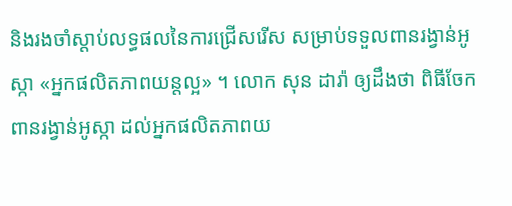និងរងចាំស្តាប់លទ្ធផលនៃការជ្រើសរើស សម្រាប់ទទួលពានរង្វាន់អូស្កា «អ្នកផលិតភាពយន្តល្អ» ។ លោក សុន ដារ៉ា ឲ្យដឹងថា ពិធីចែកពានរង្វាន់អូស្កា ដល់អ្នកផលិតភាពយ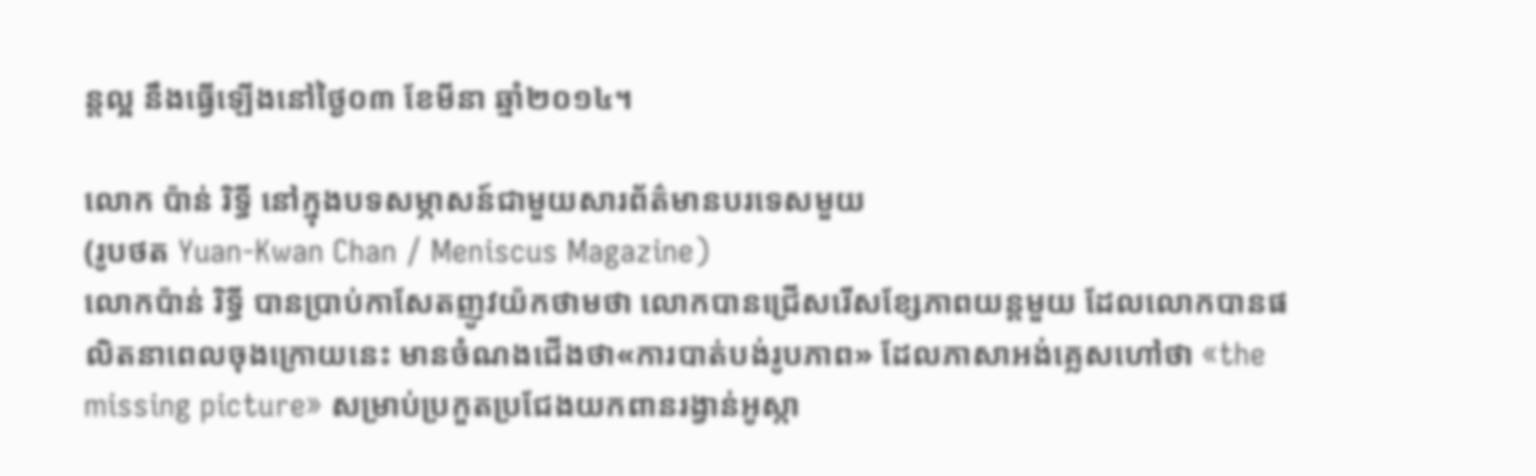ន្តល្អ នឹងធ្វើឡើងនៅថ្ងៃ០៣ ខែមីនា ឆ្នាំ២០១៤។

លោក ប៉ាន់ រិទ្ធី នៅក្នុងបទសម្ភាសន៍ជាមួយសារព័ត៌មានបរទេសមួយ
(រូបថត Yuan-Kwan Chan / Meniscus Magazine)
លោកប៉ាន់ រិទ្ធី បានប្រាប់កាសែតញូវយ៉កថាមថា លោកបានជ្រើសរើសខ្សែភាពយន្តមួយ ដែលលោកបានផលិតនាពេលចុងក្រោយនេះ មានចំណងជើងថា«ការបាត់បង់រូបភាព» ដែលភាសាអង់គ្លេសហៅថា «the missing picture» សម្រាប់ប្រកួតប្រជែងយកពានរង្វាន់អូស្កា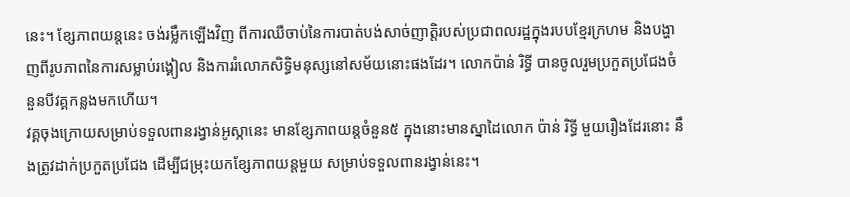នេះ។ ខ្សែភាពយន្តនេះ ចង់រម្លឹកឡើងវិញ ពីការឈឺចាប់នៃការបាត់បង់សាច់ញាត្តិរបស់ប្រជាពលរដ្ឋក្នុងរបបខ្មែរក្រហម និងបង្ហាញពីរូបភាពនៃការសម្លាប់រង្គៀល និងការរំលោភសិទ្ធិមនុស្សនៅសម័យនោះផងដែរ។ លោកប៉ាន់ រិទ្ធី បានចូលរួមប្រកួតប្រជែងចំនួនបីវគ្គកន្លងមកហើយ។
វគ្គចុងក្រោយសម្រាប់ទទួលពានរង្វាន់អូស្កានេះ មានខ្សែភាពយន្តចំនួន៥ ក្នុងនោះមានស្នាដៃលោក ប៉ាន់ រិទ្ធី មួយរឿងដែរនោះ នឹងត្រូវដាក់ប្រកួតប្រជែង ដើម្បីជម្រុះយកខ្សែភាពយន្តមួយ សម្រាប់ទទួលពានរង្វាន់នេះ។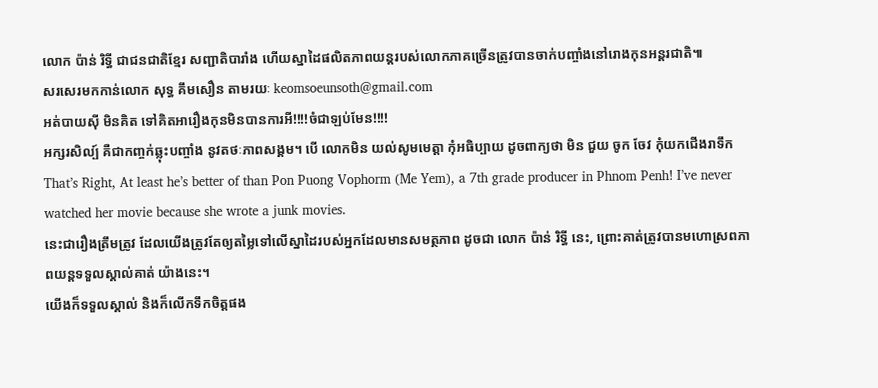លោក ប៉ាន់ រិទ្ធី ជាជនជាតិខ្មែរ សញ្ជាតិបារាំង ហើយស្នាដៃផលិតភាពយន្ដរបស់លោកភាគច្រើនត្រូវបានចាក់បញ្ចាំងនៅរោងកុនអន្តរជាតិ៕
សរសេរមកកាន់លោក សុទ្ធ គឹមសឿន តាមរយៈ keomsoeunsoth@gmail.com
អត់បាយស៊ី មិនគិត ទៅគិតអារឿងកុនមិនបានការអី!!!!ចំជាឡប់មែន!!!!
អក្សរសិល្ប៍ គឺជាកញ្ចក់ឆ្លុះបញ្ចាំង នូវតថៈភាពសង្គម។ បេី លោកមិន យល់សូមមេត្តា កំុអធិប្បាយ ដូចពាក្យថា មិន ជួយ ចូក ចែវ កំុយកជេីងរាទឹក
That’s Right, At least he’s better of than Pon Puong Vophorm (Me Yem), a 7th grade producer in Phnom Penh! I’ve never watched her movie because she wrote a junk movies.
នេះជារឿងត្រឹមត្រូវ ដែលយើងត្រូវតែឲ្យតម្លៃទៅលើស្នាដៃរបស់អ្នកដែលមានសមត្ថភាព ដូចជា លោក ប៉ាន់ រិទ្ធី នេះ, ព្រោះគាត់ត្រូវបានមហោស្រពភាពយន្តទទួលស្គាល់គាត់ យ៉ាងនេះ។
យើងក៏ទទួលស្គាល់ និងក៏លើកទឹកចិត្តផង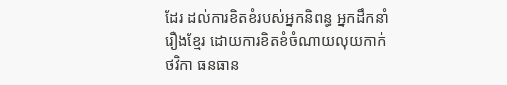ដែរ ដល់ការខិតខំរបស់អ្នកនិពន្ធ អ្នកដឹកនាំរឿងខ្មែរ ដោយការខិតខំចំណាយលុយកាក់ថវិកា ធនធាន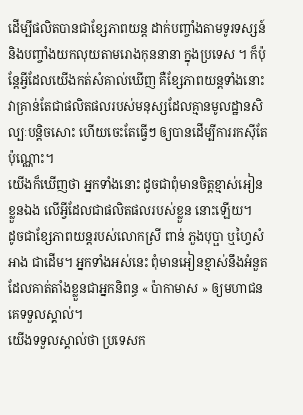ដើម្បីផលិតបានជាខ្សែភាពយន្ត ដាក់បញ្ចាំងតាមទូរទស្សន៍ និងបញ្ចាំងយកលុយតាមរោងកុននានា ក្នុងប្រទេស ។ ក៏ប៉ុន្តែអ្វីដែលយើងកត់សំគាល់ឃើញ គឺខ្សែភាពយន្តទាំងនោះ វាគ្រាន់តែជាផលិតផលរបស់មនុស្សដែលគ្មានមូលដ្ឋានសិល្បៈបន្តិចសោះ ហើយចេះតែធ្វើៗ ឲ្យបានដើម្បីការរកស៊ីតែប៉ុណ្ណោះ។
យើងក៏ឃើញថា អ្នកទាំងនោះ ដូចជាពុំមានចិត្តខ្មាស់អៀនខ្លួនឯង លើអ្វីដែលជាផលិតផលរបស់ខ្លួន នោះឡើយ។
ដូចជាខ្សែភាពយន្តរបស់លោកស្រី ពាន់ ភួងបុប្ផា ឬហ្វៃសំអាង ជាដើម។ អ្នកទាំងអស់នេះ ពុំមានអៀនខ្មាស់នឹងអំនួត ដែលគាត់តាំងខ្លួនជាអ្នកនិពន្ធ « ប៉ាកាមាស » ឲ្យមហាជន គេទទួលស្គាល់។
យើងទទួលស្គាល់ថា ប្រទេសក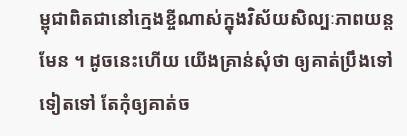ម្ពុជាពិតជានៅក្មេងខ្ចីណាស់ក្នុងវិស័យសិល្បៈភាពយន្ត មែន ។ ដូចនេះហើយ យើងគ្រាន់សុំថា ឲ្យគាត់ប្រឹងទៅទៀតទៅ តែកុំឲ្យគាត់ច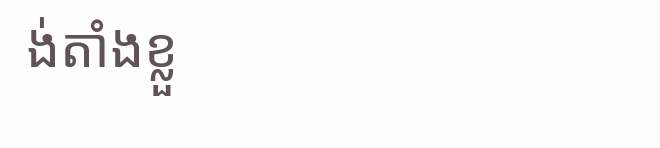ង់តាំងខ្លួ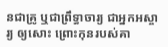នជាគ្រូ ឬជាព្រឹទ្ធាចារ្យ ជាអ្នកអស្ចារ្យ ឲ្យសោះ ព្រោះកុនរបស់គា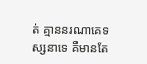ត់ គ្មាននរណាគេទស្សនាទេ គឺមានតែ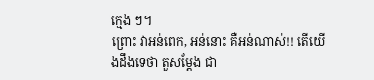ក្មេង ៗ។
ព្រោះ វាអន់ពេក, អន់នោះ គឺអន់ណាស់!! តើយើងដឹងទេថា តួសម្តែង ជា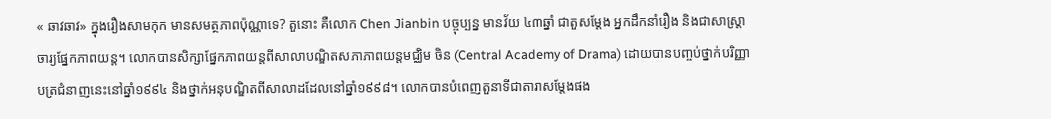« ឆាវឆាវ» ក្នុងរឿងសាមកុក មានសមត្ថភាពប៉ុណ្ណាទេ? តួនោះ គឺលោក Chen Jianbin បច្ចុប្បន្ន មានវ័យ ៤៣ឆ្នាំ ជាតួសម្ដែង អ្នកដឹកនាំរឿង និងជាសាស្ត្រាចារ្យផ្នែកភាពយន្ត។ លោកបានសិក្សាផ្នែកភាពយន្តពីសាលាបណ្ឌិតសភាភាពយន្តមជ្ឈិម ចិន (Central Academy of Drama) ដោយបានបញ្ចប់ថ្នាក់បរិញ្ញាបត្រជំនាញនេះនៅឆ្នាំ១៩៩៤ និងថ្នាក់អនុបណ្ឌិតពីសាលាដដែលនៅឆ្នាំ១៩៩៨។ លោកបានបំពេញតួនាទីជាតារាសម្ដែងផង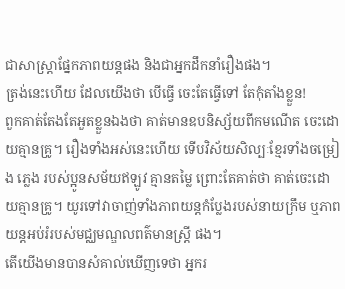ជាសាស្ត្រាផ្នែកភាពយន្តផង និងជាអ្នកដឹកនាំរឿងផង។
ត្រង់នេះហើយ ដែលយើងថា បើធ្វើ ចេះតែធ្វើទៅ តែកុំតាំងខ្លួន!
ពួកគាត់តែងតែអួតខ្លួនឯងថា គាត់មានឧបនិស្ស័យពីកមណើត ចេះដោយគ្មានគ្រូ។ រឿងទាំងអស់នេះហើយ ទើបវិស័យសិល្បៈខ្មែរទាំងចម្រៀង ភ្លេង របស់ប្អូនសម័យឥឡូវ គ្មានតម្លៃ ព្រោះតែគាត់ថា គាត់ចេះដោយគ្មានគ្រូ។ យូរទៅវាចាញ់ទាំងភាពយន្តកំប្លែងរបស់នាយក្រឹម ឬភាពយន្តអប់រំរបស់មជ្ឈមណ្ឌលពត៌មានស្ត្រី ផង។
តើយើងមានបានសំគាល់ឃើញទេថា អ្នករ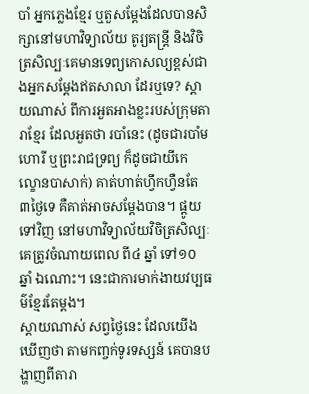បាំ អ្នកភ្លេងខ្មែរ ឬតួសម្តែងដែលបានសិក្សានៅមហាវិទ្យាល័យ តូរ្យតន្រ្តី និងវិចិត្រសិល្បៈគេមានទេព្យកោសល្យខ្ពស់ជាងអ្នកសម្តែងឥតសាលា ដែរឬទេ? ស្តាយណាស់ ពីការអួតអាងខ្លះរបស់ក្រុមតារាខ្មែរ ដែលអួតថា របាំនេះ (ដូចជារបាំមហោរី ឬព្រះរាជទ្រព្យ ក៏ដូចជាយីកេ ល្ខោនបាសាក់) គាត់ហាត់ហ្វឹកហ្វឺនតែ ៣ថ្ងៃទេ គឺគាត់អាចសម្តែងបាន។ ផ្តូយទៅវិញ នៅមហាវិទ្យាល័យវិចិត្រសិល្បៈគេត្រូវចំណាយពេល ពី៤ ឆ្នាំ ទៅ១០ ឆ្នាំ ឯណោះ។ នេះជាការមាក់ងាយវប្បធម៌ខ្មែរតែម្តង។
ស្តាយណាស់ សព្វថ្ងៃនេះ ដែលយើងឃើញថា តាមកញ្ចក់ទូរទស្សន៍ គេបានបង្ហាញពីតារា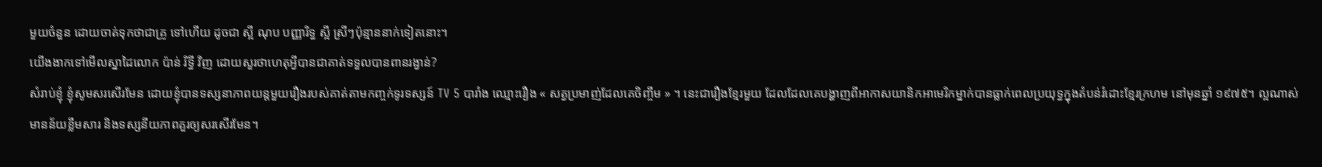មួយចំនួន ដោយចាត់ទុកថាជាគ្រូ ទៅហើយ ដូចជា ស្អី ណុប បញ្ញារិទ្ធ ស្អី ស្រីៗប៉ុន្មាននាក់ទៀតនោះ។
យើងងាកទៅមើលស្នាដៃលោក ប៉ាន់ រិទ្ធី វិញ ដោយសួរថាហេតុអ្វីបានជាគាត់ទទួលបានពានរង្វាន់?
សំរាប់ខ្ញុំ ខ្ញុំសូមសរសើរមែន ដោយខ្ញុំបានទស្សនាភាពយន្តមួយរឿងរបស់គាត់តាមកញ្ចក់ទូរទស្សន៍ TV 5 បារាំង ឈ្មោះរឿង « សត្វប្រមាញ់ដែលគេចិញ្ចឹម » ។ នេះជារឿងខ្មែរមួយ ដែលដែលគេបង្ហាញពីអាកាសយានិកអាមេរិកម្នាក់បានធ្លាក់ពេលប្រយុទ្ធក្នុងតំបន់រំដោះខ្មែរក្រហម នៅមុនឆ្នាំ ១៩៧៥។ ល្អណាស់ មានន័យខ្លឹមសារ និងទស្សនីយភាពគួរឲ្យសរសើរមែន។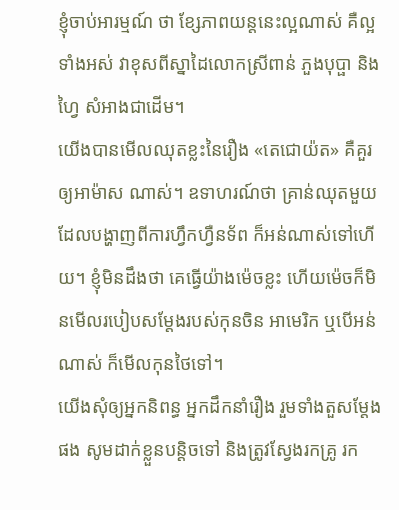ខ្ញុំចាប់អារម្មណ៍ ថា ខ្សែភាពយន្តនេះល្អណាស់ គឺល្អទាំងអស់ វាខុសពីស្នាដៃលោកស្រីពាន់ ភួងបុប្ផា និង ហ្វៃ សំអាងជាដើម។
យើងបានមើលឈុតខ្លះនៃរឿង «តេជោយ៉ត» គឺគួរឲ្យអាម៉ាស ណាស់។ ឧទាហរណ៍ថា គ្រាន់ឈុតមួយដែលបង្ហាញពីការហ្វឹកហ្វឺនទ័ព ក៏អន់ណាស់ទៅហើយ។ ខ្ញុំមិនដឹងថា គេធ្វើយ៉ាងម៉េចខ្លះ ហើយម៉េចក៏មិនមើលរបៀបសម្តែងរបស់កុនចិន អាមេរិក ឬបើអន់ណាស់ ក៏មើលកុនថៃទៅ។
យើងសុំឲ្យអ្នកនិពន្ធ អ្នកដឹកនាំរឿង រួមទាំងតួសម្តែងផង សូមដាក់ខ្លួនបន្តិចទៅ និងត្រូវស្វែងរកគ្រូ រក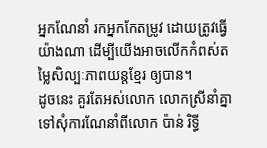អ្នកណែនាំ រកអ្នកកែតម្រូវ ដោយត្រូវធ្វើយ៉ាងណា ដើម្បីយើងអាចលើកកំពស់តម្លៃសិល្បៈភាពយន្តខ្មែរ ឲ្យបាន។
ដូចនេះ គួរតែអស់លោក លោកស្រីនាំគ្នាទៅសុំការណែនាំពីលោក ប៉ាន់ រិទ្ធី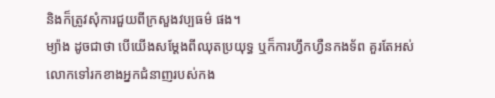និងក៏ត្រូវសុំការជួយពីក្រសួងវប្បធម៌ ផង។
ម្យ៉ាង ដូចជាថា បើយើងសម្តែងពីឈុតប្រយុទ្ធ ឬក៏ការហ្វឹកហ្វឺនកងទ័ព គួរតែអស់លោកទៅរកខាងអ្នកជំនាញរបស់កង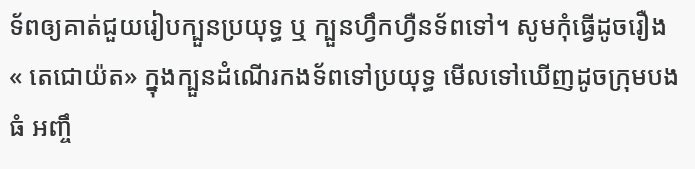ទ័ពឲ្យគាត់ជួយរៀបក្បួនប្រយុទ្ធ ឬ ក្បួនហ្វឹកហ្វឺនទ័ពទៅ។ សូមកុំធ្វើដូចរឿង « តេជោយ៉ត» ក្នុងក្បួនដំណើរកងទ័ពទៅប្រយុទ្ធ មើលទៅឃើញដូចក្រុមបងធំ អញ្ចឹ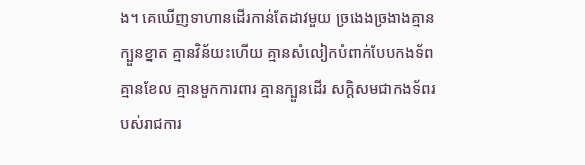ង។ គេឃើញទាហានដើរកាន់តែដាវមួយ ច្រងេងច្រងាងគ្មានក្បួនខ្នាត គ្មានវិន័យះហើយ គ្មានសំលៀកបំពាក់បែបកងទ័ព គ្មានខែល គ្មានមួកការពារ គ្មានក្បួនដើរ សក្តិសមជាកងទ័ពរបស់រាជការ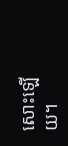សោះឡើយ។